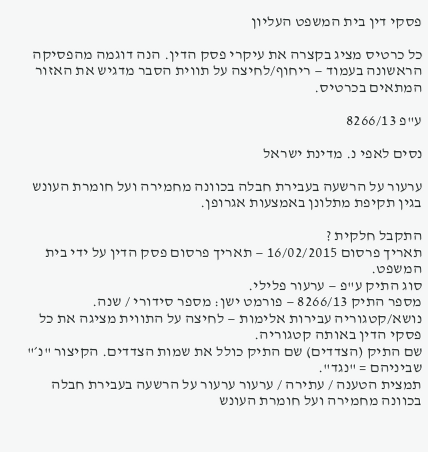פסקי דין בית המשפט העליון

כל כרטיס מציג בקצרה את עיקרי פסק הדין. הנה דוגמה מהפסיקה הראשונה בעמוד — ריחוף/לחיצה על תווית הסבר מדגיש את האזור המתאים בכרטיס.

ע"פ 8266/13

נסים לאפי נ. מדינת ישראל

ערעור על הרשעה בעבירת חבלה בכוונה מחמירה ועל חומרת העונש בגין תקיפת מתלונן באמצעות אגרופן.

התקבל חלקית ?
תאריך פרסום 16/02/2015 — תאריך פרסום פסק הדין על ידי בית המשפט.
סוג התיק ע"פ — ערעור פלילי.
מספר התיק 8266/13 — פורמט ישן: מספר סידורי / שנה.
נושא/קטגוריה עבירות אלימות — לחיצה על התווית מציגה את כל פסקי הדין באותה קטגוריה.
שם התיק (הצדדים) שם התיק כולל את שמות הצדדים. הקיצור "נ׳" שביניהם = "נגד".
תמצית הטענה / עתירה / ערעור ערעור על הרשעה בעבירת חבלה בכוונה מחמירה ועל חומרת העונש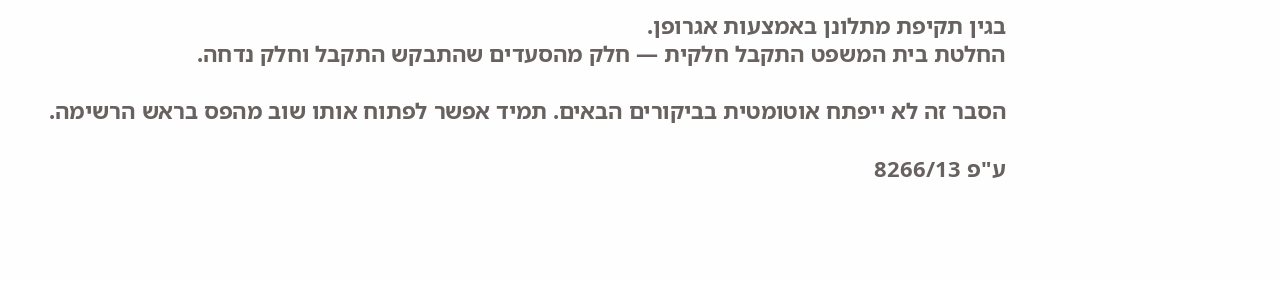בגין תקיפת מתלונן באמצעות אגרופן.
החלטת בית המשפט התקבל חלקית — חלק מהסעדים שהתבקש התקבל וחלק נדחה.

הסבר זה לא ייפתח אוטומטית בביקורים הבאים. תמיד אפשר לפתוח אותו שוב מהפס בראש הרשימה.

ע"פ 8266/13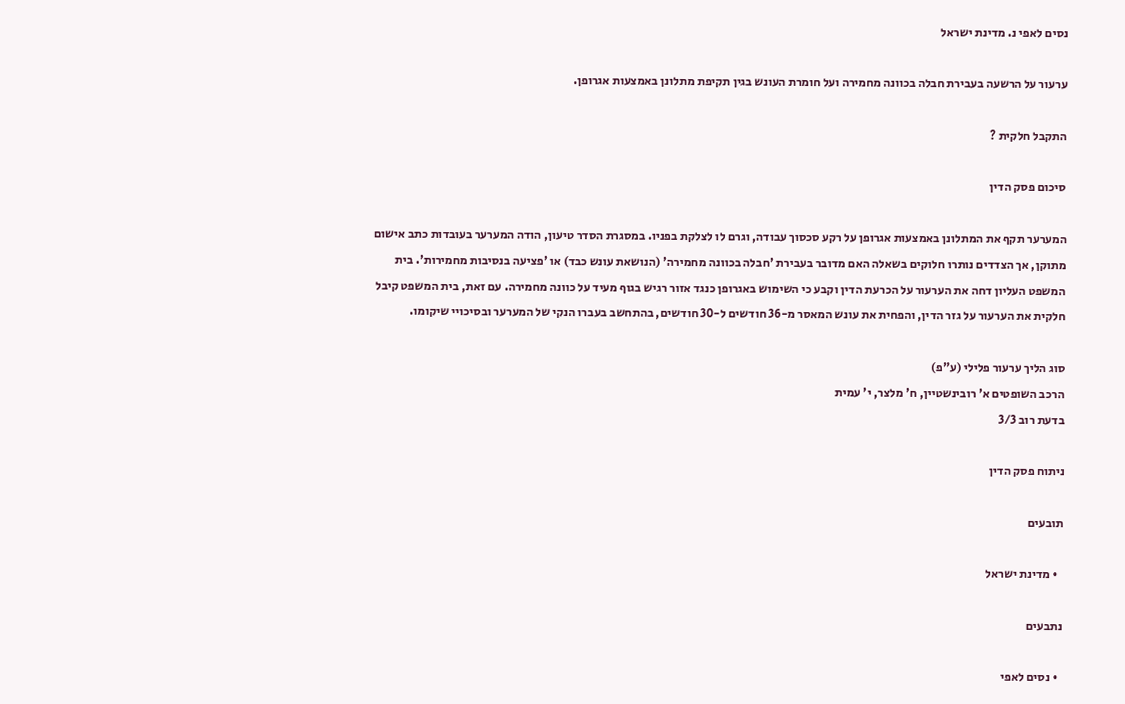נסים לאפי נ. מדינת ישראל

ערעור על הרשעה בעבירת חבלה בכוונה מחמירה ועל חומרת העונש בגין תקיפת מתלונן באמצעות אגרופן.

התקבל חלקית ?

סיכום פסק הדין

המערער תקף את המתלונן באמצעות אגרופן על רקע סכסוך עבודה, וגרם לו לצלקת בפניו. במסגרת הסדר טיעון, הודה המערער בעובדות כתב אישום מתוקן, אך הצדדים נותרו חלוקים בשאלה האם מדובר בעבירת 'חבלה בכוונה מחמירה' (הנושאת עונש כבד) או 'פציעה בנסיבות מחמירות'. בית המשפט העליון דחה את הערעור על הכרעת הדין וקבע כי השימוש באגרופן כנגד אזור רגיש בגוף מעיד על כוונה מחמירה. עם זאת, בית המשפט קיבל חלקית את הערעור על גזר הדין, והפחית את עונש המאסר מ-36 חודשים ל-30 חודשים, בהתחשב בעברו הנקי של המערער ובסיכויי שיקומו.

סוג הליך ערעור פלילי (ע"פ)
הרכב השופטים א' רובינשטיין, ח' מלצר, י' עמית
בדעת רוב 3/3

ניתוח פסק הדין

תובעים

  • מדינת ישראל

נתבעים

  • נסים לאפי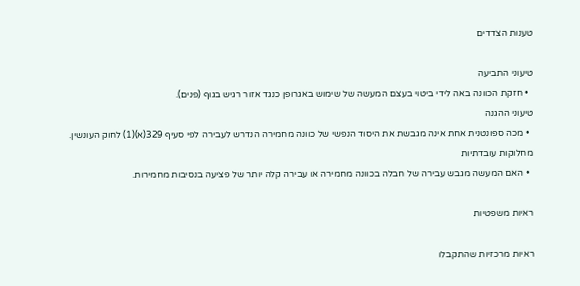טענות הצדדים

טיעוני התביעה
  • חזקת הכוונה באה לידי ביטוי בעצם המעשה של שימוש באגרופן כנגד אזור רגיש בגוף (פנים).
טיעוני ההגנה
  • מכה ספונטנית אחת אינה מגבשת את היסוד הנפשי של כוונה מחמירה הנדרש לעבירה לפי סעיף 329(א)(1) לחוק העונשין.
מחלוקות עובדתיות
  • האם המעשה מגבש עבירה של חבלה בכוונה מחמירה או עבירה קלה יותר של פציעה בנסיבות מחמירות.

ראיות משפטיות

ראיות מרכזיות שהתקבלו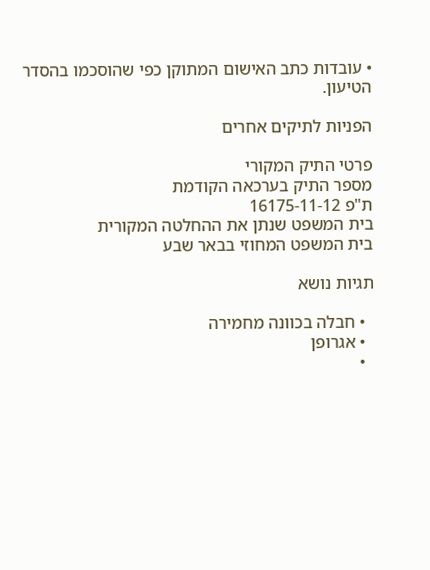• עובדות כתב האישום המתוקן כפי שהוסכמו בהסדר הטיעון.

הפניות לתיקים אחרים

פרטי התיק המקורי
מספר התיק בערכאה הקודמת
ת"פ 16175-11-12
בית המשפט שנתן את ההחלטה המקורית
בית המשפט המחוזי בבאר שבע

תגיות נושא

  • חבלה בכוונה מחמירה
  • אגרופן
  •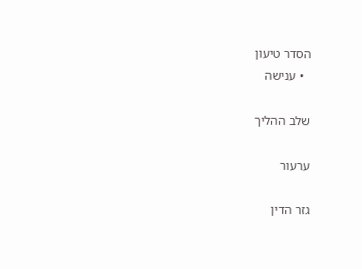הסדר טיעון
  • ענישה

שלב ההליך

ערעור

גזר הדין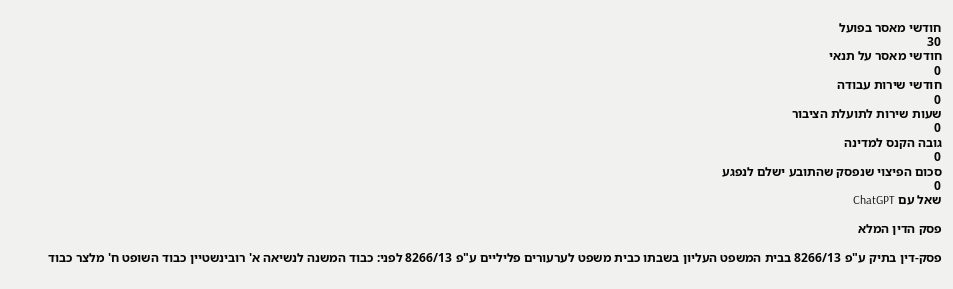חודשי מאסר בפועל
30
חודשי מאסר על תנאי
0
חודשי שירות עבודה
0
שעות שירות לתועלת הציבור
0
גובה הקנס למדינה
0
סכום הפיצוי שנפסק שהתובע ישלם לנפגע
0
שאל עם ChatGPT

פסק הדין המלא

פסק-דין בתיק ע"פ 8266/13 בבית המשפט העליון בשבתו כבית משפט לערעורים פליליים ע"פ 8266/13 לפני: כבוד המשנה לנשיאה א' רובינשטיין כבוד השופט ח' מלצר כבוד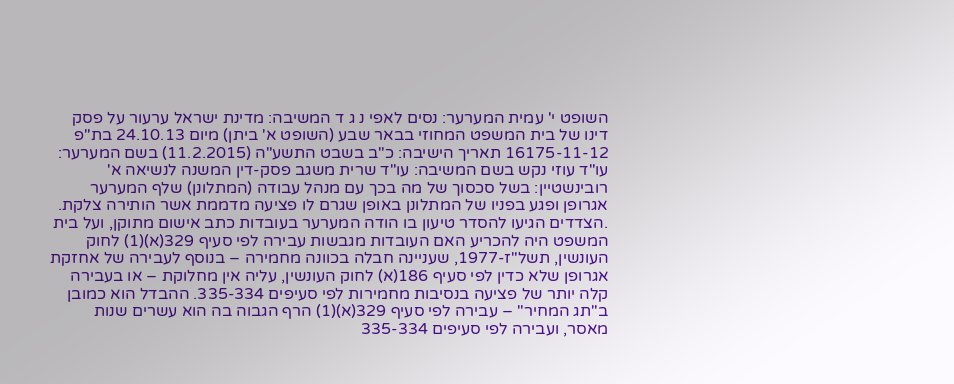השופט י' עמית המערער: נסים לאפי נ ג ד המשיבה: מדינת ישראל ערעור על פסק דינו של בית המשפט המחוזי בבאר שבע (השופט א' ביתן) מיום 24.10.13 בת"פ 16175-11-12 תאריך הישיבה: כ"ב בשבט התשע"ה (11.2.2015) בשם המערער: עו"ד עוזי נקש בשם המשיבה: עו"ד שרית משגב פסק-דין המשנה לנשיאה א' רובינשטיין: בשל סכסוך של מה בכך עם מנהל עבודה (המתלונן) שלף המערער אגרופן ופגע בפניו של המתלונן באופן שגרם לו פציעה מדממת אשר הותירה צלקת. .הצדדים הגיעו להסדר טיעון בו הודה המערער בעובדות כתב אישום מתוקן, ועל בית המשפט היה להכריע האם העובדות מגבשות עבירה לפי סעיף 329(א)(1) לחוק העונשין, תשל"ז-1977, שעניינה חבלה בכוונה מחמירה – בנוסף לעבירה של אחזקת אגרופן שלא כדין לפי סעיף 186(א) לחוק העונשין, עליה אין מחלוקת – או בעבירה קלה יותר של פציעה בנסיבות מחמירות לפי סעיפים 335-334. ההבדל הוא כמובן ב"תג המחיר" – עבירה לפי סעיף 329(א)(1) הרף הגבוה בה הוא עשרים שנות מאסר, ועבירה לפי סעיפים 335-334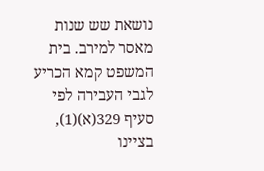נושאת שש שנות מאסר למירב. בית המשפט קמא הכריע לגבי העבירה לפי סעיף 329(א)(1), בציינו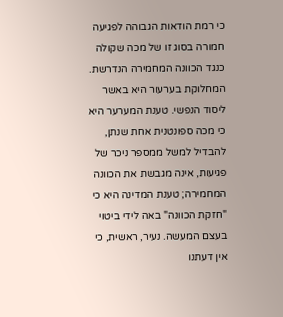כי רמת הודאות הגבוהה לפגיעה חמורה בסוג זו של מכה שקולה כנגד הכוונה המחמירה הנדרשת. המחלוקת בערעור היא באשר ליסוד הנפשי. טענת המערער היא כי מכה ספונטנית אחת שנתן, להבדיל למשל ממספר ניכר של פגיעות, אינה מגבשת את הכוונה המחמירה; טענת המדינה היא כי "חזקת הכוונה" באה לידי ביטוי בעצם המעשה. נעיר, ראשית, כי אין דעתנו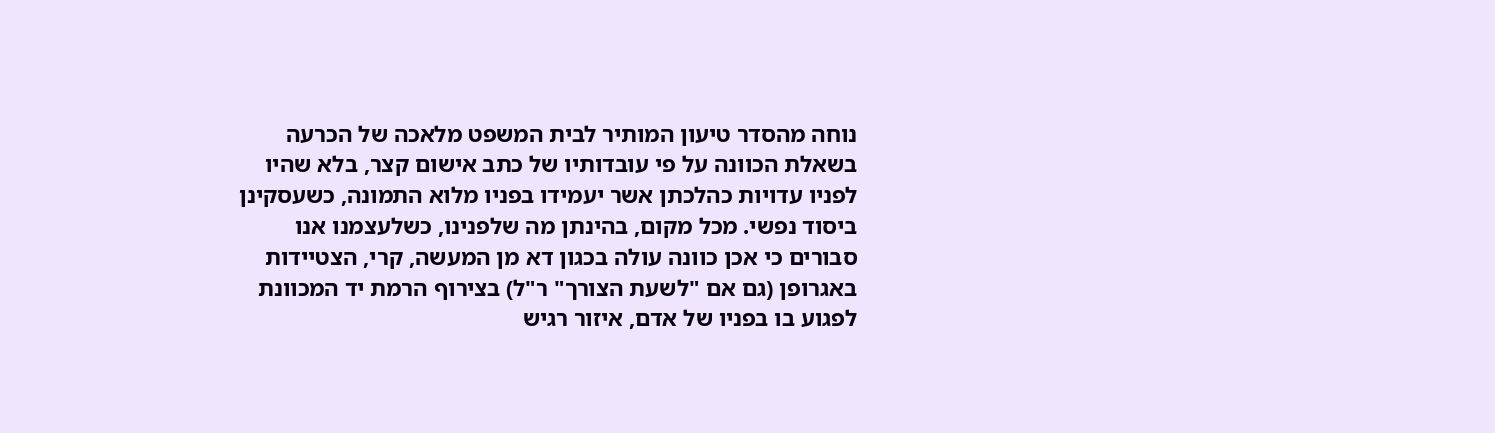נוחה מהסדר טיעון המותיר לבית המשפט מלאכה של הכרעה בשאלת הכוונה על פי עובדותיו של כתב אישום קצר, בלא שהיו לפניו עדויות כהלכתן אשר יעמידו בפניו מלוא התמונה, כשעסקינן ביסוד נפשי. מכל מקום, בהינתן מה שלפנינו, כשלעצמנו אנו סבורים כי אכן כוונה עולה בכגון דא מן המעשה, קרי, הצטיידות באגרופן (גם אם "לשעת הצורך" ר"ל) בצירוף הרמת יד המכוונת לפגוע בו בפניו של אדם, איזור רגיש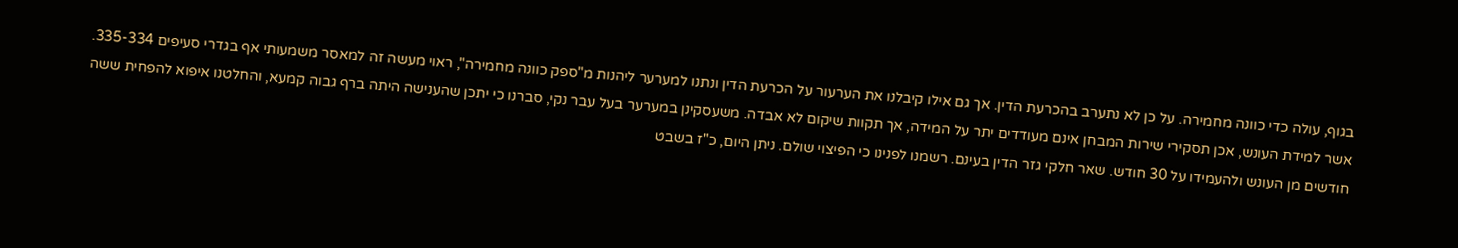בגוף, עולה כדי כוונה מחמירה. על כן לא נתערב בהכרעת הדין. אך גם אילו קיבלנו את הערעור על הכרעת הדין ונתנו למערער ליהנות מ"ספק כוונה מחמירה", ראוי מעשה זה למאסר משמעותי אף בגדרי סעיפים 335-334. אשר למידת העונש, אכן תסקירי שירות המבחן אינם מעודדים יתר על המידה, אך תקוות שיקום לא אבדה. משעסקינן במערער בעל עבר נקי, סברנו כי יתכן שהענישה היתה ברף גבוה קמעא, והחלטנו איפוא להפחית ששה חודשים מן העונש ולהעמידו על 30 חודש. שאר חלקי גזר הדין בעינם. רשמנו לפנינו כי הפיצוי שולם. ניתן היום, כ"ז בשבט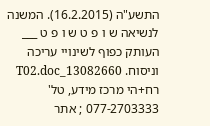התשע"ה (16.2.2015). המשנה לנשיאה ש ו פ ט ש ו פ ט ___ העותק כפוף לשינויי עריכה וניסוח. 13082660_T02.doc רח+הי מרכז מידע, טל' 077-2703333 ; אתר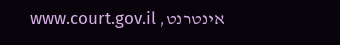אינטרנט, www.court.gov.il